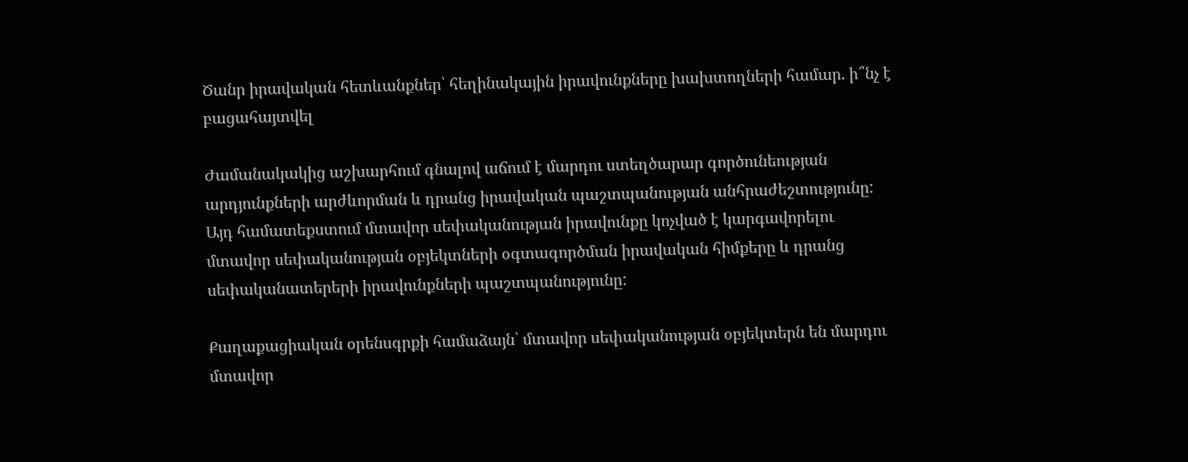Ծանր իրավական հետևանքներ՝ հեղինակային իրավունքները խախտողների համար. ի՞նչ է բացահայտվել

Ժամանակակից աշխարհում գնալով աճում է մարդու ստեղծարար գործունեության արդյունքների արժևորման և դրանց իրավական պաշտպանության անհրաժեշտությունը: Այդ համատեքստում մտավոր սեփականության իրավունքը կոչված է կարգավորելու մտավոր սեփականության օբյեկտների օգտագործման իրավական հիմքերը և դրանց սեփականատերերի իրավունքների պաշտպանությունը:

Քաղաքացիական օրենսգրքի համաձայն՝ մտավոր սեփականության օբյեկտերն են մարդու մտավոր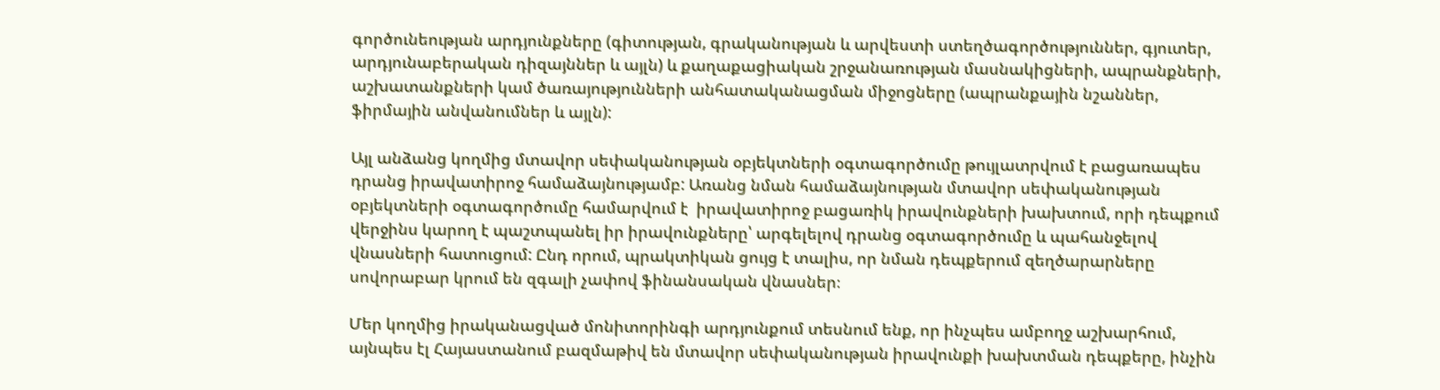գործունեության արդյունքները (գիտության, գրականության և արվեստի ստեղծագործություններ, գյուտեր, արդյունաբերական դիզայններ և այլն) և քաղաքացիական շրջանառության մասնակիցների, ապրանքների, աշխատանքների կամ ծառայությունների անհատականացման միջոցները (ապրանքային նշաններ, ֆիրմային անվանումներ և այլն):

Այլ անձանց կողմից մտավոր սեփականության օբյեկտների օգտագործումը թույլատրվում է բացառապես դրանց իրավատիրոջ համաձայնությամբ: Առանց նման համաձայնության մտավոր սեփականության օբյեկտների օգտագործումը համարվում է  իրավատիրոջ բացառիկ իրավունքների խախտում, որի դեպքում վերջինս կարող է պաշտպանել իր իրավունքները՝ արգելելով դրանց օգտագործումը և պահանջելով վնասների հատուցում: Ընդ որում, պրակտիկան ցույց է տալիս, որ նման դեպքերում զեղծարարները սովորաբար կրում են զգալի չափով ֆինանսական վնասներ։

Մեր կողմից իրականացված մոնիտորինգի արդյունքում տեսնում ենք, որ ինչպես ամբողջ աշխարհում, այնպես էլ Հայաստանում բազմաթիվ են մտավոր սեփականության իրավունքի խախտման դեպքերը, ինչին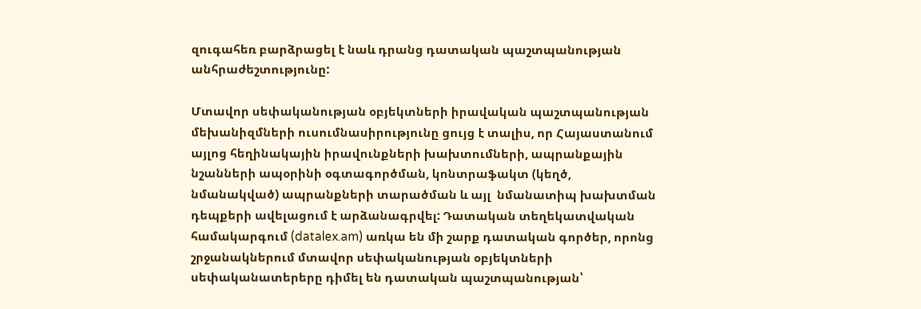զուգահեռ բարձրացել է նաև դրանց դատական պաշտպանության անհրաժեշտությունը:

Մտավոր սեփականության օբյեկտների իրավական պաշտպանության մեխանիզմների ուսումնասիրությունը ցույց է տալիս, որ Հայաստանում այլոց հեղինակային իրավունքների խախտումների, ապրանքային նշանների ապօրինի օգտագործման, կոնտրաֆակտ (կեղծ, նմանակված) ապրանքների տարածման և այլ  նմանատիպ խախտման դեպքերի ավելացում է արձանագրվել: Դատական տեղեկատվական համակարգում (datalex.am) առկա են մի շարք դատական գործեր, որոնց շրջանակներում մտավոր սեփականության օբյեկտների սեփականատերերը դիմել են դատական պաշտպանության՝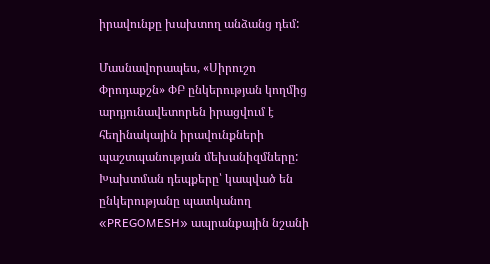իրավունքը խախտող անձանց դեմ:

Մասնավորապես, «Սիրուշո Փրոդաքշն» ՓԲ ընկերության կողմից արդյունավետորեն իրացվում է հեղինակային իրավունքների պաշտպանության մեխանիզմները: Խախտման դեպքերը՝ կապված են ընկերությանը պատկանող «PREGOMESH» ապրանքային նշանի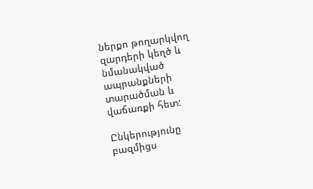ներքո թողարկվող զարդերի կեղծ և նմանակված ապրանքների տարածման և վաճառքի հետ:

Ընկերությունը բազմիցս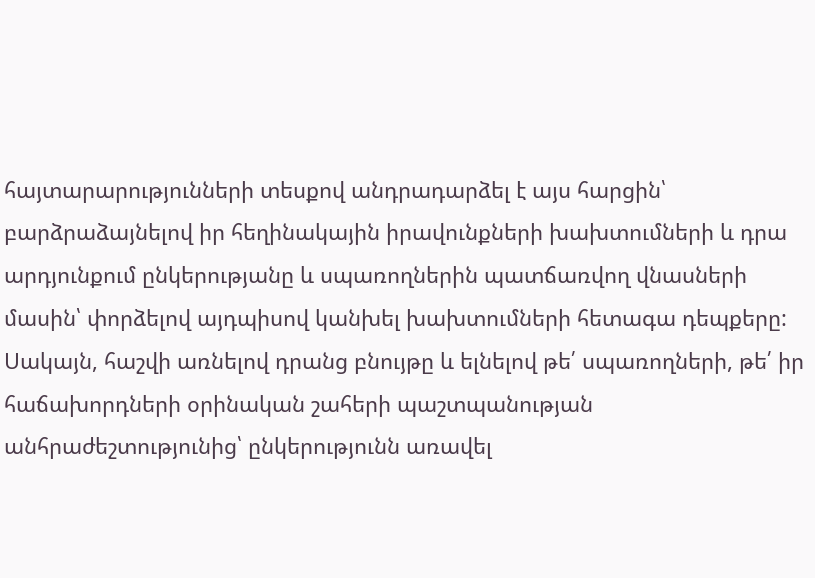հայտարարությունների տեսքով անդրադարձել է այս հարցին՝ բարձրաձայնելով իր հեղինակային իրավունքների խախտումների և դրա արդյունքում ընկերությանը և սպառողներին պատճառվող վնասների մասին՝ փորձելով այդպիսով կանխել խախտումների հետագա դեպքերը: Սակայն, հաշվի առնելով դրանց բնույթը և ելնելով թե՛ սպառողների, թե՛ իր հաճախորդների օրինական շահերի պաշտպանության անհրաժեշտությունից՝ ընկերությունն առավել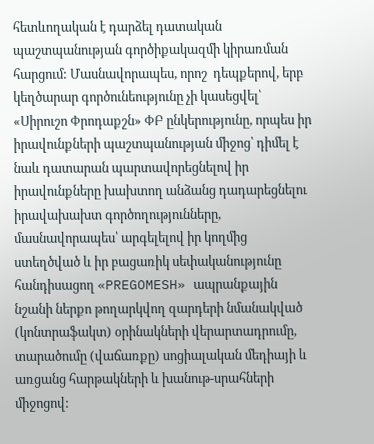հետևողական է դարձել դատական պաշտպանության գործիքակազմի կիրառման հարցում: Մասնավորապես, որոշ  դեպքերով, երբ կեղծարար գործունեությունը չի կասեցվել՝ «Սիրուշո Փրոդաքշն» ՓԲ ընկերությունը, որպես իր իրավունքների պաշտպանության միջոց՝ դիմել է նաև դատարան պարտավորեցնելով իր իրավունքները խախտող անձանց դադարեցնելու իրավախախտ գործողությունները, մասնավորապես՝ արգելելով իր կողմից ստեղծված և իր բացառիկ սեփականությունը հանդիսացող «PREGOMESH» ապրանքային նշանի ներքո թողարկվող զարդերի նմանակված (կոնտրաֆակտ) օրինակների վերարտադրումը, տարածումը (վաճառքը) սոցիալական մեդիայի և առցանց հարթակների և խանութ-սրահների միջոցով: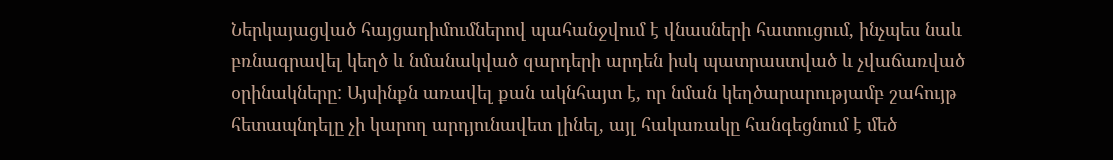Ներկայացված հայցադիմումներով պահանջվում է վնասների հատուցում, ինչպես նաև բռնագրավել կեղծ և նմանակված զարդերի արդեն իսկ պատրաստված և չվաճառված օրինակները: Այսինքն առավել քան ակնհայտ է, որ նման կեղծարարությամբ շահույթ հետապնդելը չի կարող արդյունավետ լինել, այլ հակառակը հանգեցնում է մեծ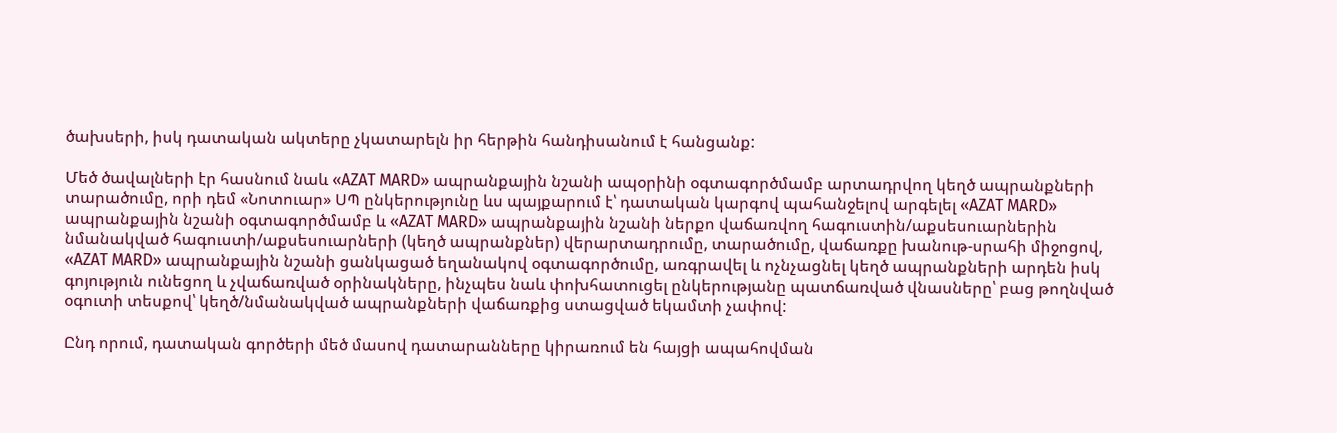ծախսերի, իսկ դատական ակտերը չկատարելն իր հերթին հանդիսանում է հանցանք:

Մեծ ծավալների էր հասնում նաև «AZAT MARD» ապրանքային նշանի ապօրինի օգտագործմամբ արտադրվող կեղծ ապրանքների տարածումը, որի դեմ «Նոտուար» ՍՊ ընկերությունը ևս պայքարում է՝ դատական կարգով պահանջելով արգելել «AZAT MARD» ապրանքային նշանի օգտագործմամբ և «AZAT MARD» ապրանքային նշանի ներքո վաճառվող հագուստին/աքսեսուարներին նմանակված հագուստի/աքսեսուարների (կեղծ ապրանքներ) վերարտադրումը, տարածումը, վաճառքը խանութ-սրահի միջոցով, «AZAT MARD» ապրանքային նշանի ցանկացած եղանակով օգտագործումը, առգրավել և ոչնչացնել կեղծ ապրանքների արդեն իսկ գոյություն ունեցող և չվաճառված օրինակները, ինչպես նաև փոխհատուցել ընկերությանը պատճառված վնասները՝ բաց թողնված օգուտի տեսքով՝ կեղծ/նմանակված ապրանքների վաճառքից ստացված եկամտի չափով:

Ընդ որում, դատական գործերի մեծ մասով դատարանները կիրառում են հայցի ապահովման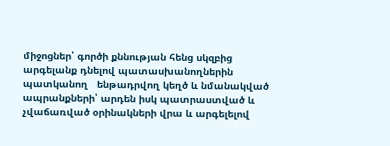միջոցներ՝ գործի քննության հենց սկզբից արգելանք դնելով պատասխանողներին պատկանող   ենթադրվող կեղծ և նմանակված ապրանքների՝ արդեն իսկ պատրաստված և չվաճառված օրինակների վրա և արգելելով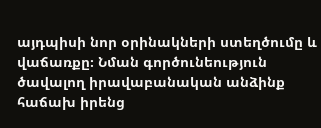այդպիսի նոր օրինակների ստեղծումը և վաճառքը։ Նման գործունեություն ծավալող իրավաբանական անձինք հաճախ իրենց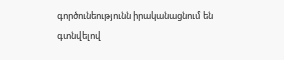գործունեությունն իրականացնում են գտնվելով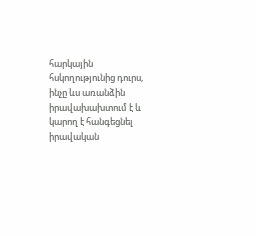հարկային հսկողությունից դուրս, ինչը ևս առանձին իրավախախտում է և կարող է հանգեցնել իրավական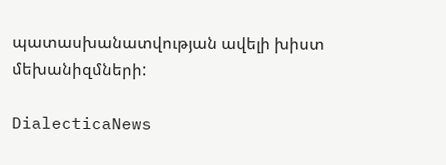պատասխանատվության ավելի խիստ մեխանիզմների:

DialecticaNews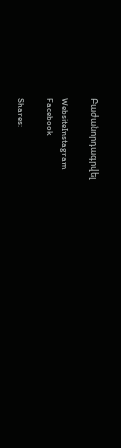Բաժանորդագրվել

WebsiteInstagram
Facebook

Shares: